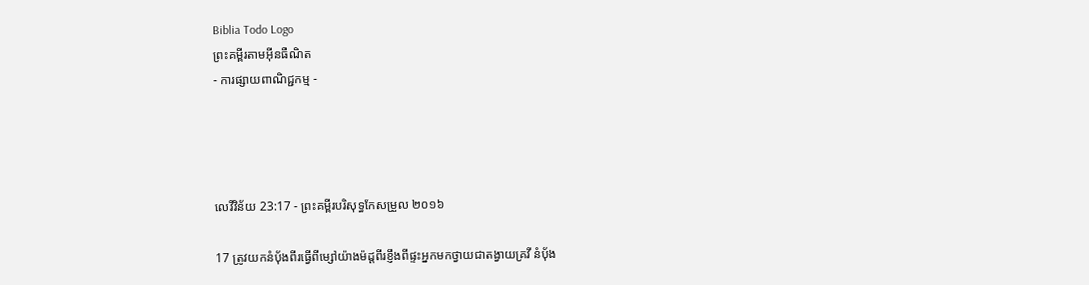Biblia Todo Logo
ព្រះគម្ពីរតាមអ៊ីនធឺណិត
- ការផ្សាយពាណិជ្ជកម្ម -




លេវី‌វិន័យ 23:17 - ព្រះគម្ពីរបរិសុទ្ធកែសម្រួល ២០១៦

17 ត្រូវយកនំបុ័ងពីរធ្វើពីម្សៅយ៉ាងម៉ដ្តពីរខ្ញឹងពីផ្ទះអ្នកមកថ្វាយជាតង្វាយគ្រវី នំបុ័ង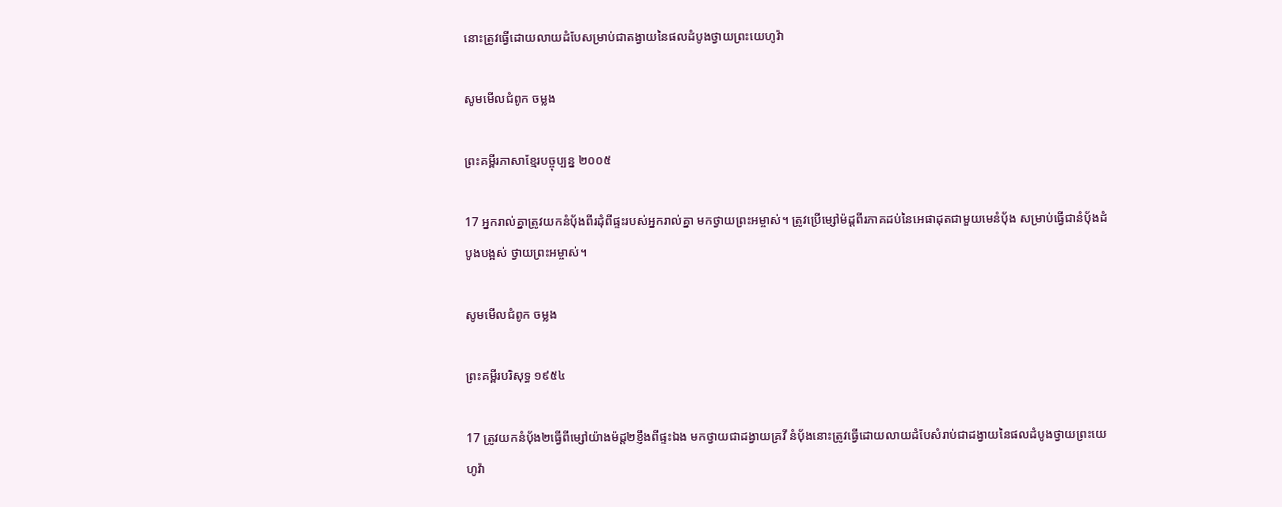នោះត្រូវធ្វើដោយលាយដំបែសម្រាប់ជាតង្វាយនៃផលដំបូងថ្វាយព្រះ‌យេហូវ៉ា

សូមមើលជំពូក ចម្លង

ព្រះគម្ពីរភាសាខ្មែរបច្ចុប្បន្ន ២០០៥

17 អ្នករាល់គ្នាត្រូវយកនំប៉័ងពីរដុំពីផ្ទះរបស់អ្នករាល់គ្នា មកថ្វាយព្រះ‌អម្ចាស់។ ត្រូវប្រើម្សៅម៉ដ្ដពីរភាគដប់នៃអេផាដុតជាមួយមេនំប៉័ង សម្រាប់ធ្វើជានំប៉័ងដំបូងបង្អស់ ថ្វាយព្រះ‌អម្ចាស់។

សូមមើលជំពូក ចម្លង

ព្រះគម្ពីរបរិសុទ្ធ ១៩៥៤

17 ត្រូវយកនំបុ័ង២ធ្វើពីម្សៅយ៉ាងម៉ដ្ត២ខ្ញឹងពីផ្ទះឯង មកថ្វាយជាដង្វាយគ្រវី នំបុ័ងនោះត្រូវធ្វើដោយលាយដំបែសំរាប់ជាដង្វាយនៃផលដំបូងថ្វាយព្រះ‌យេហូវ៉ា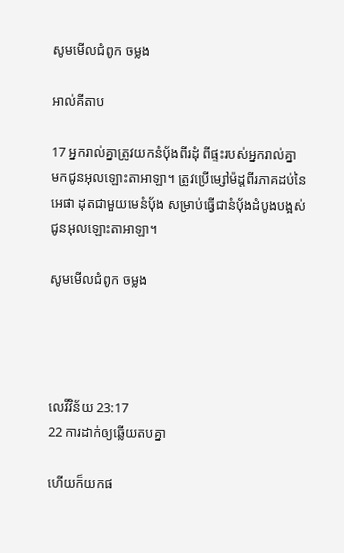សូមមើលជំពូក ចម្លង

អាល់គីតាប

17 អ្នករាល់គ្នាត្រូវយកនំបុ័ងពីរដុំ ពីផ្ទះរបស់អ្នករាល់គ្នា មកជូនអុលឡោះ‌តាអាឡា។ ត្រូវប្រើម្សៅម៉ដ្តពីរភាគដប់នៃអេផា ដុតជាមួយមេនំបុ័ង សម្រាប់ធ្វើជានំបុ័ងដំបូងបង្អស់ ជូនអុលឡោះ‌តាអាឡា។

សូមមើលជំពូក ចម្លង




លេវី‌វិន័យ 23:17
22 ការដាក់ឲ្យឆ្លើយតបគ្នា

ហើយក៏យកផ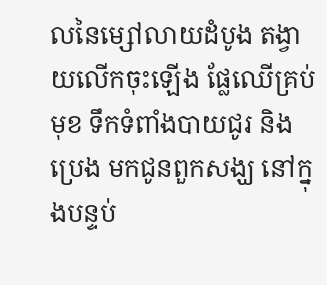លនៃម្សៅលាយដំបូង តង្វាយលើកចុះឡើង ផ្លែឈើគ្រប់មុខ ទឹកទំពាំង‌បាយ‌ជូរ និងប្រេង មកជូនពួកសង្ឃ នៅក្នុងបន្ទប់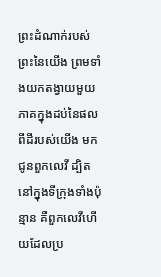ព្រះ‌ដំណាក់របស់ព្រះនៃយើង ព្រមទាំងយកតង្វាយមួយភាគក្នុងដប់នៃផលពីដីរបស់យើង មកជូនពួកលេវី ដ្បិតនៅក្នុងទីក្រុងទាំងប៉ុន្មាន គឺពួកលេវីហើយដែលប្រ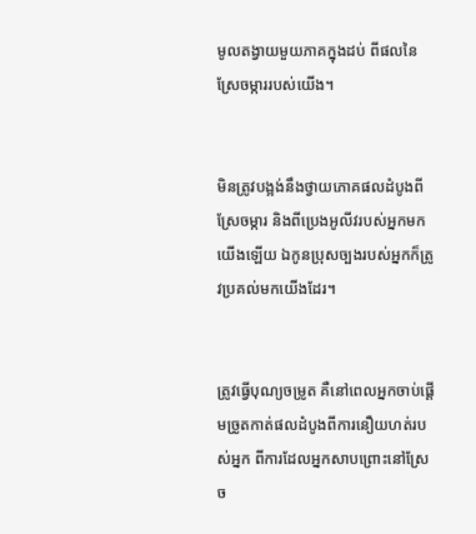មូលតង្វាយមួយភាគក្នុងដប់ ពីផលនៃស្រែចម្ការរបស់យើង។


មិនត្រូវបង្អង់នឹងថ្វាយភោគផលដំបូងពីស្រែចម្ការ និងពីប្រេងអូលីវរបស់អ្នកមកយើងឡើយ ឯកូនប្រុសច្បងរបស់អ្នកក៏ត្រូវប្រគល់មកយើងដែរ។


ត្រូវធ្វើបុណ្យចម្រូត គឺនៅពេលអ្នកចាប់ផ្ដើមច្រូតកាត់ផលដំបូងពីការនឿយហត់របស់អ្នក ពីការដែលអ្នកសាប‌ព្រោះនៅស្រែច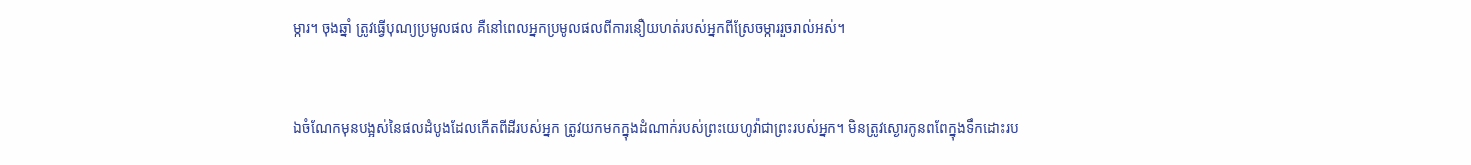ម្ការ។ ចុងឆ្នាំ ត្រូវធ្វើបុណ្យប្រមូលផល គឺនៅពេលអ្នកប្រមូលផលពីការនឿយហត់របស់អ្នកពីស្រែចម្ការរួចរាល់អស់។


ឯចំណែកមុនបង្អស់នៃផលដំបូងដែលកើតពីដីរបស់អ្នក ត្រូវយកមកក្នុងដំណាក់របស់ព្រះ‌យេហូវ៉ាជាព្រះរបស់អ្នក។ មិនត្រូវស្ងោរកូនពពែក្នុងទឹកដោះរប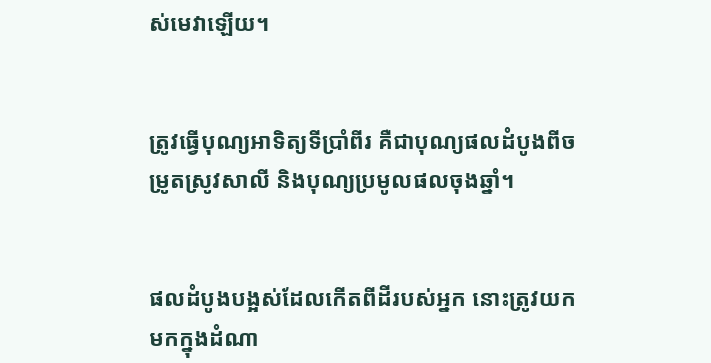ស់មេវាឡើយ។


ត្រូវធ្វើបុណ្យអាទិត្យទីប្រាំពីរ គឺជាបុណ្យផលដំបូងពីចម្រូតស្រូវសាលី និងបុណ្យប្រមូលផលចុងឆ្នាំ។


ផលដំបូងបង្អស់ដែលកើតពីដីរបស់អ្នក នោះត្រូវយកមកក្នុងដំណា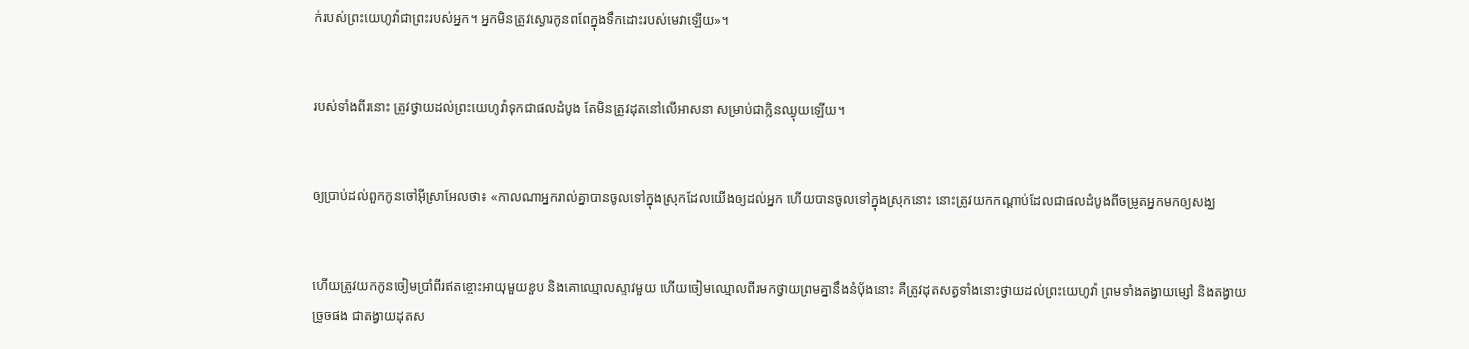ក់របស់ព្រះ‌យេហូវ៉ាជាព្រះរបស់អ្នក។ អ្នកមិនត្រូវស្ងោរកូនពពែក្នុងទឹកដោះរបស់មេវាឡើយ»។


របស់ទាំងពីរនោះ ត្រូវថ្វាយដល់ព្រះ‌យេហូវ៉ាទុកជាផលដំបូង តែមិនត្រូវដុតនៅលើអាសនា សម្រាប់ជាក្លិនឈ្ងុយឡើយ។


ឲ្យប្រាប់ដល់ពួកកូនចៅអ៊ីស្រា‌អែលថា៖ «កាលណាអ្នករាល់គ្នាបានចូលទៅក្នុងស្រុកដែលយើងឲ្យដល់អ្នក ហើយបានចូលទៅក្នុងស្រុកនោះ នោះត្រូវយកកណ្ដាប់ដែលជាផលដំបូងពីចម្រូតអ្នកមកឲ្យសង្ឃ


ហើយត្រូវយកកូនចៀមប្រាំពីរឥត‌ខ្ចោះអាយុមួយខួប និងគោឈ្មោលស្ទាវមួយ ហើយចៀមឈ្មោលពីរមកថ្វាយព្រមគ្នានឹងនំបុ័ងនោះ គឺត្រូវដុតសត្វទាំងនោះថ្វាយដល់ព្រះ‌យេហូវ៉ា ព្រមទាំងតង្វាយម្សៅ និងតង្វាយច្រូចផង ជាតង្វាយដុតស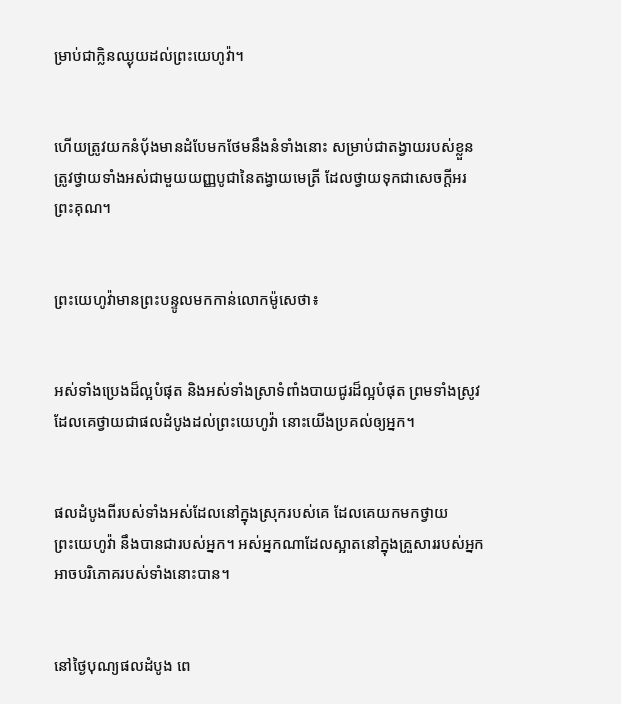ម្រាប់ជាក្លិនឈ្ងុយដល់ព្រះ‌យេហូវ៉ា។


ហើយត្រូវយកនំបុ័ងមានដំបែមកថែមនឹងនំទាំងនោះ សម្រាប់ជាតង្វាយរបស់ខ្លួន ត្រូវថ្វាយទាំងអស់ជាមួយយញ្ញ‌បូជានៃតង្វាយមេត្រី ដែលថ្វាយទុកជាសេចក្ដីអរព្រះ‌គុណ។


ព្រះ‌យេហូវ៉ាមានព្រះ‌បន្ទូលមកកាន់លោកម៉ូសេថា៖


អស់ទាំងប្រេងដ៏ល្អបំផុត និងអស់ទាំងស្រាទំពាំង‌បាយ‌ជូរដ៏ល្អបំផុត ព្រមទាំងស្រូវដែលគេថ្វាយជាផលដំបូងដល់ព្រះ‌យេហូវ៉ា នោះយើងប្រគល់ឲ្យអ្នក។


ផលដំបូងពីរបស់ទាំងអស់ដែលនៅក្នុងស្រុករបស់គេ ដែលគេយកមកថ្វាយព្រះ‌យេហូវ៉ា នឹងបានជារបស់អ្នក។ អស់អ្នកណាដែលស្អាតនៅក្នុងគ្រួសាររបស់អ្នក អាចបរិ‌ភោគរបស់ទាំងនោះបាន។


នៅថ្ងៃបុណ្យផលដំបូង ពេ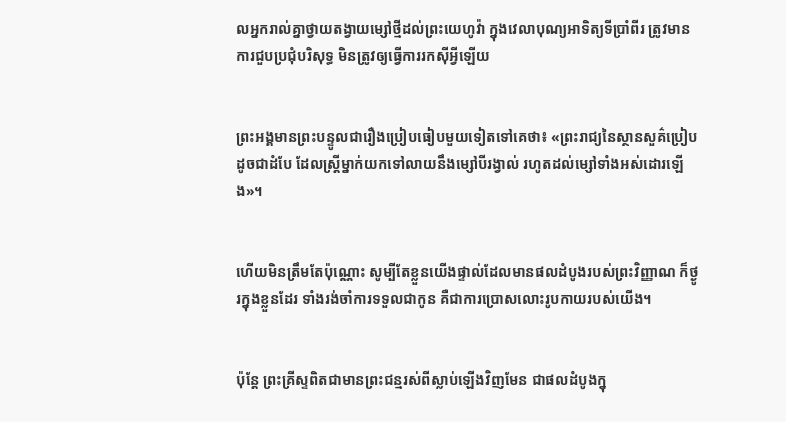លអ្នករាល់គ្នាថ្វាយតង្វាយម្សៅថ្មីដល់ព្រះ‌យេហូវ៉ា ក្នុងវេលាបុណ្យអាទិត្យទីប្រាំពីរ ត្រូវមានការជួបប្រជុំបរិសុទ្ធ មិនត្រូវឲ្យធ្វើការរកស៊ីអ្វីឡើយ


ព្រះ‌អង្គមានព្រះ‌បន្ទូលជារឿងប្រៀបធៀបមួយទៀតទៅគេថា៖ «ព្រះរាជ្យនៃស្ថាន‌សួគ៌ប្រៀបដូចជាដំបែ ដែលស្ត្រីម្នាក់យកទៅលាយនឹងម្សៅបីរង្វាល់ រហូតដល់ម្សៅទាំងអស់ដោរឡើង»។


ហើយមិនត្រឹមតែប៉ុណ្ណោះ សូម្បីតែខ្លួនយើងផ្ទាល់ដែលមានផលដំបូងរបស់ព្រះ‌វិញ្ញាណ ក៏ថ្ងូរក្នុងខ្លួនដែរ ទាំងរង់ចាំការទទួលជាកូន គឺជាការប្រោសលោះរូប‌កាយរបស់យើង។


ប៉ុន្តែ ព្រះ‌គ្រីស្ទពិតជាមានព្រះ‌ជន្មរស់ពីស្លាប់ឡើងវិញមែន ជាផលដំបូងក្នុ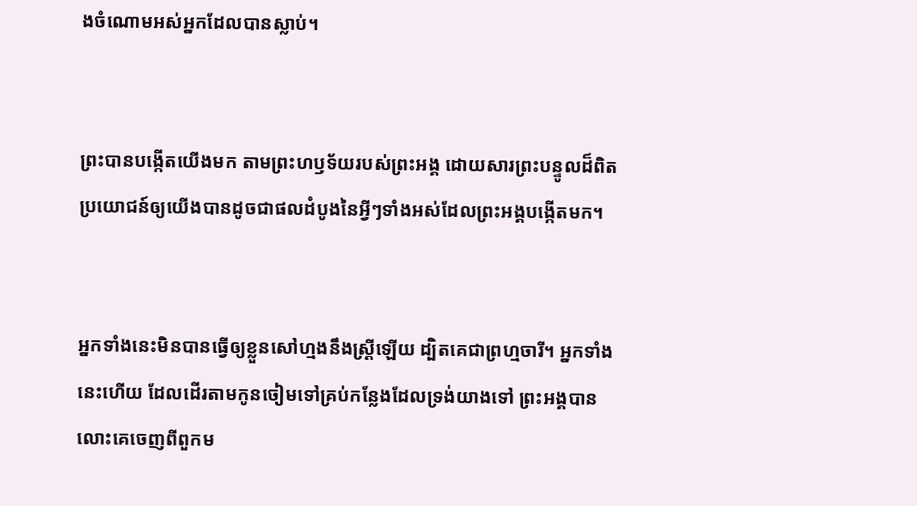ងចំណោមអស់អ្នកដែលបានស្លាប់។


ព្រះបានបង្កើតយើងមក តាមព្រះ‌ហឫ‌ទ័យរបស់ព្រះ‌អង្គ ដោយសារព្រះ‌បន្ទូលដ៏ពិត ប្រយោជន៍ឲ្យយើងបានដូចជាផលដំបូងនៃអ្វីៗទាំងអស់ដែលព្រះ‌អង្គបង្កើតមក។


អ្នកទាំងនេះមិនបានធ្វើឲ្យខ្លួនសៅហ្មងនឹងស្ត្រីឡើយ ដ្បិតគេជាព្រហ្មចារី។ អ្នកទាំងនេះហើយ ដែលដើរតាមកូនចៀមទៅគ្រប់កន្លែងដែលទ្រង់យាងទៅ ព្រះ‌អង្គបានលោះគេចេញពីពួកម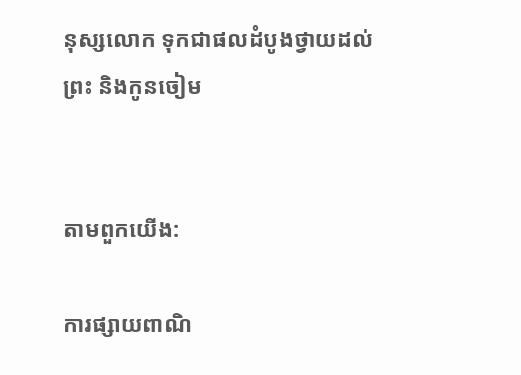នុស្សលោក ទុកជាផលដំបូងថ្វាយដល់ព្រះ និងកូនចៀម


តាមពួកយើង:

ការផ្សាយពាណិ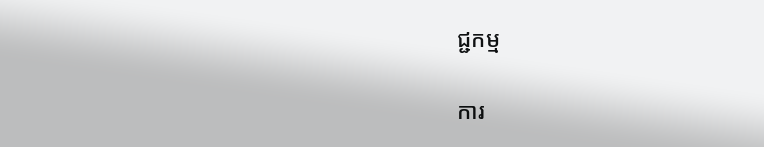ជ្ជកម្ម


ការ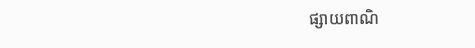ផ្សាយពាណិ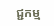ជ្ជកម្ម